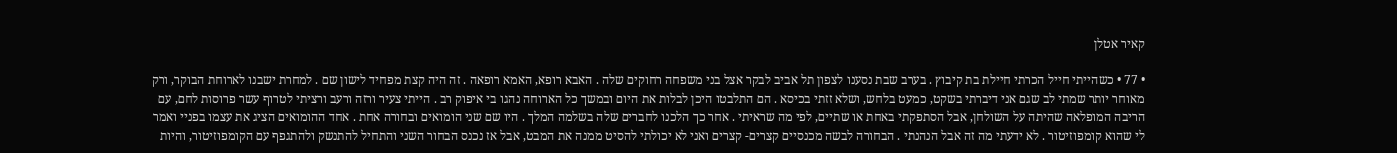קאיר אטלן

• 77 • כשהייתי חייל הכרתי חיילת בת קיבוץ . בערב שבת נסענו לצפון תל אביב לבקר אצל בני משפחה רחוקים שלה . האבא רופא, האמא רופאה . זה היה קצת מפחיד לישון שם . למחרת ישבנו לארוחת הבוקר, ורק מאוחר יותר שמתי לב שגם אני דיברתי בשקט, כמעט בלחש, ושלא זזתי בכיסא . הם התלבטו היכן לבלות את היום ובמשך כל הארוחה נהגו בי איפוק רב . הייתי צעיר ורזה ורעב ורציתי לטרוף עשר פרוסות לחם, עם הריבה המופלאה שהיתה על השולחן, אבל הסתפקתי באחת או שתיים, לפי מה שראיתי . אחר כך הלכנו לחברים שלה בשלמה המלך . היו שם שני הומואים ובחורה אחת . אחד ההומואים הציג את עצמו בפניי ואמר לי שהוא קומפוזיטור . לא ידעתי מה זה אבל הנהנתי . הבחורה לבשה מכנסיים קצרים- קצרים ואני לא יכולתי להסיט ממנה את המבט, אבל אז נכנס הבחור השני והתחיל להתנשק ולהתגפף עם הקומפוזיטור, והיות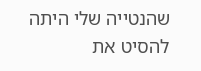שהנטייה שלי היתה להסיט את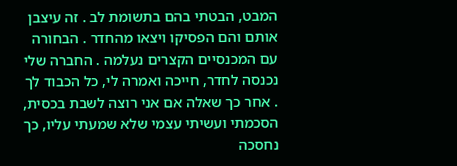המבט, הבטתי בהם בתשומת לב . זה עיצבן אותם והם הפסיקו ויצאו מהחדר . הבחורה עם המכנסיים הקצרים נעלמה . החברה שלי נכנסה לחדר, חייכה ואמרה לי, כל הכבוד לך . אחר כך שאלה אם אני רוצה לשבת בכסית, הסכמתי ועשיתי עצמי שלא שמעתי עליו, כך נחסכה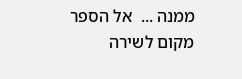ממנה ...  אל הספר
מקום לשירה